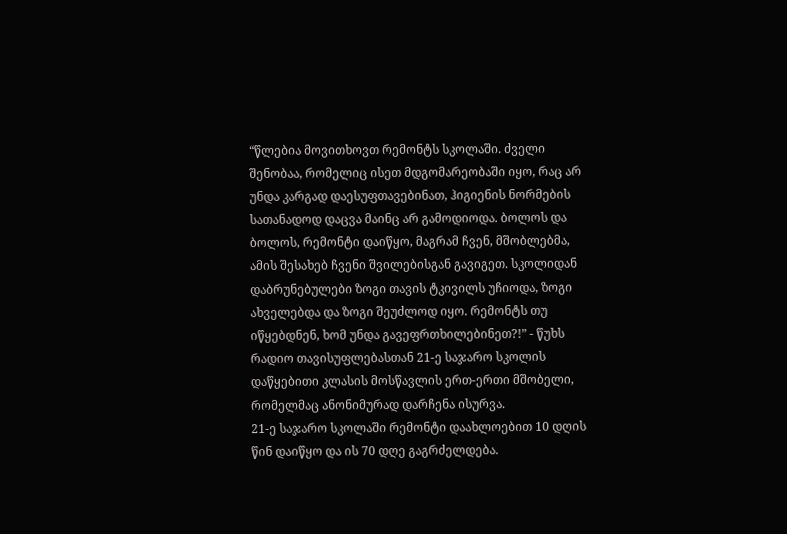“წლებია მოვითხოვთ რემონტს სკოლაში. ძველი შენობაა, რომელიც ისეთ მდგომარეობაში იყო, რაც არ უნდა კარგად დაესუფთავებინათ, ჰიგიენის ნორმების სათანადოდ დაცვა მაინც არ გამოდიოდა. ბოლოს და ბოლოს, რემონტი დაიწყო, მაგრამ ჩვენ, მშობლებმა, ამის შესახებ ჩვენი შვილებისგან გავიგეთ. სკოლიდან დაბრუნებულები ზოგი თავის ტკივილს უჩიოდა, ზოგი ახველებდა და ზოგი შეუძლოდ იყო. რემონტს თუ იწყებდნენ, ხომ უნდა გავეფრთხილებინეთ?!” - წუხს რადიო თავისუფლებასთან 21-ე საჯარო სკოლის დაწყებითი კლასის მოსწავლის ერთ-ერთი მშობელი, რომელმაც ანონიმურად დარჩენა ისურვა.
21-ე საჯარო სკოლაში რემონტი დაახლოებით 10 დღის წინ დაიწყო და ის 70 დღე გაგრძელდება.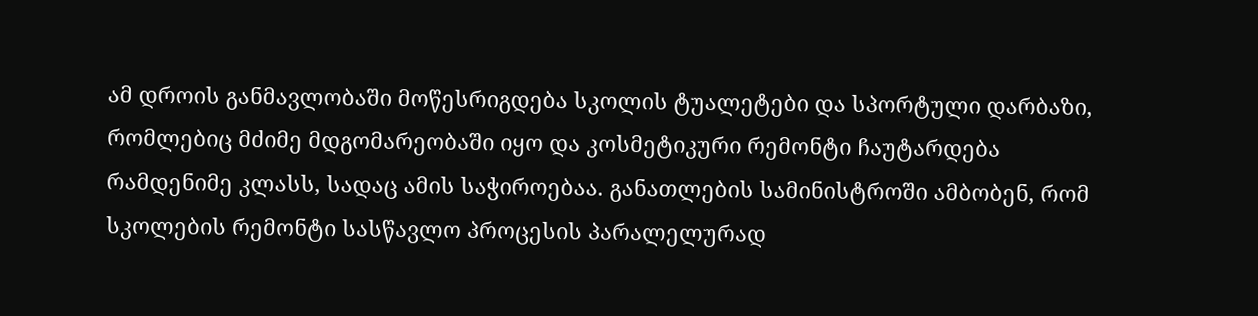ამ დროის განმავლობაში მოწესრიგდება სკოლის ტუალეტები და სპორტული დარბაზი, რომლებიც მძიმე მდგომარეობაში იყო და კოსმეტიკური რემონტი ჩაუტარდება რამდენიმე კლასს, სადაც ამის საჭიროებაა. განათლების სამინისტროში ამბობენ, რომ სკოლების რემონტი სასწავლო პროცესის პარალელურად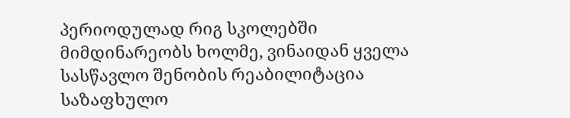პერიოდულად რიგ სკოლებში მიმდინარეობს ხოლმე, ვინაიდან ყველა სასწავლო შენობის რეაბილიტაცია საზაფხულო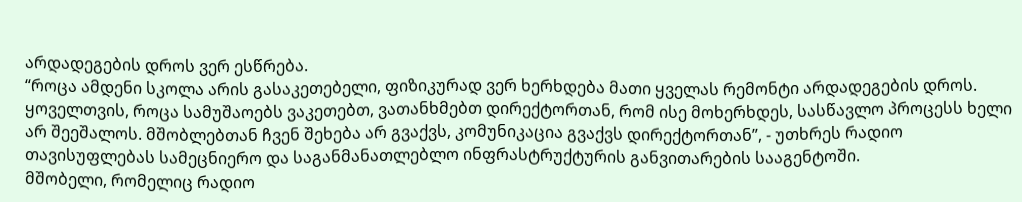არდადეგების დროს ვერ ესწრება.
“როცა ამდენი სკოლა არის გასაკეთებელი, ფიზიკურად ვერ ხერხდება მათი ყველას რემონტი არდადეგების დროს. ყოველთვის, როცა სამუშაოებს ვაკეთებთ, ვათანხმებთ დირექტორთან, რომ ისე მოხერხდეს, სასწავლო პროცესს ხელი არ შეეშალოს. მშობლებთან ჩვენ შეხება არ გვაქვს, კომუნიკაცია გვაქვს დირექტორთან”, - უთხრეს რადიო თავისუფლებას სამეცნიერო და საგანმანათლებლო ინფრასტრუქტურის განვითარების სააგენტოში.
მშობელი, რომელიც რადიო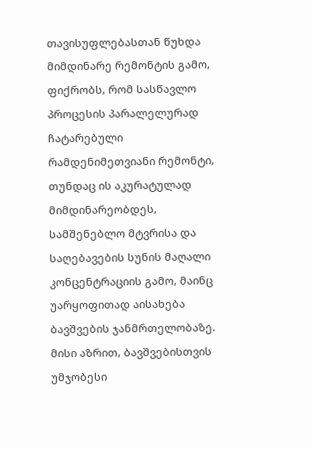თავისუფლებასთან წუხდა მიმდინარე რემონტის გამო, ფიქრობს, რომ სასწავლო პროცესის პარალელურად ჩატარებული რამდენიმეთვიანი რემონტი, თუნდაც ის აკურატულად მიმდინარეობდეს, სამშენებლო მტვრისა და საღებავების სუნის მაღალი კონცენტრაციის გამო, მაინც უარყოფითად აისახება ბავშვების ჯანმრთელობაზე. მისი აზრით, ბავშვებისთვის უმჯობესი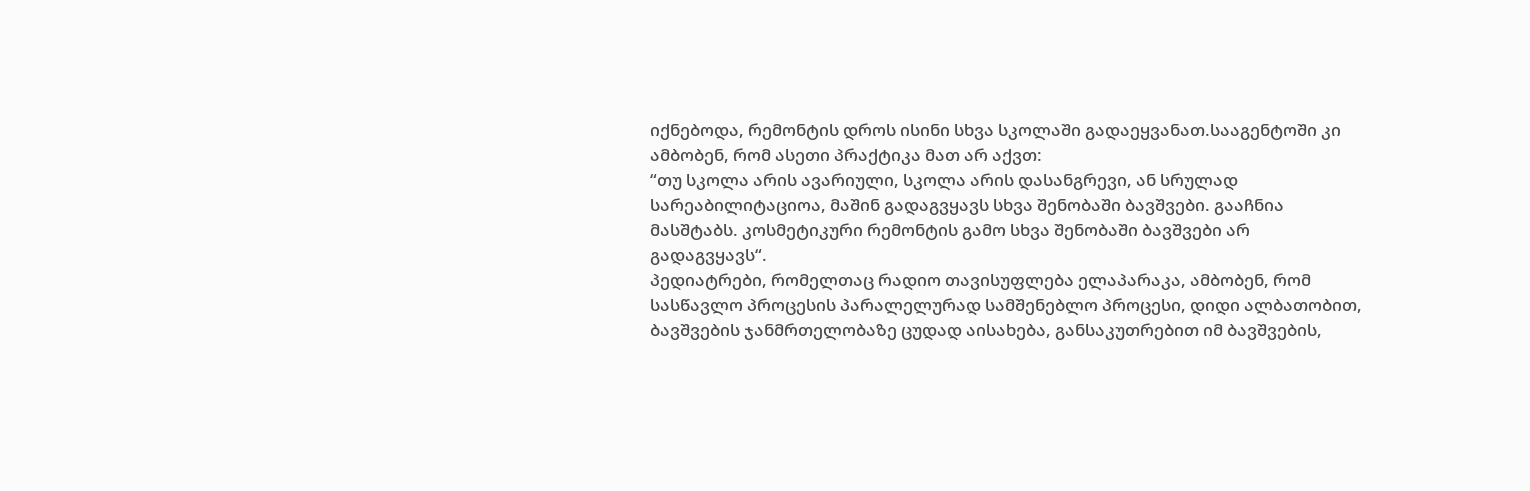იქნებოდა, რემონტის დროს ისინი სხვა სკოლაში გადაეყვანათ.სააგენტოში კი ამბობენ, რომ ასეთი პრაქტიკა მათ არ აქვთ:
“თუ სკოლა არის ავარიული, სკოლა არის დასანგრევი, ან სრულად სარეაბილიტაციოა, მაშინ გადაგვყავს სხვა შენობაში ბავშვები. გააჩნია მასშტაბს. კოსმეტიკური რემონტის გამო სხვა შენობაში ბავშვები არ გადაგვყავს“.
პედიატრები, რომელთაც რადიო თავისუფლება ელაპარაკა, ამბობენ, რომ სასწავლო პროცესის პარალელურად სამშენებლო პროცესი, დიდი ალბათობით, ბავშვების ჯანმრთელობაზე ცუდად აისახება, განსაკუთრებით იმ ბავშვების,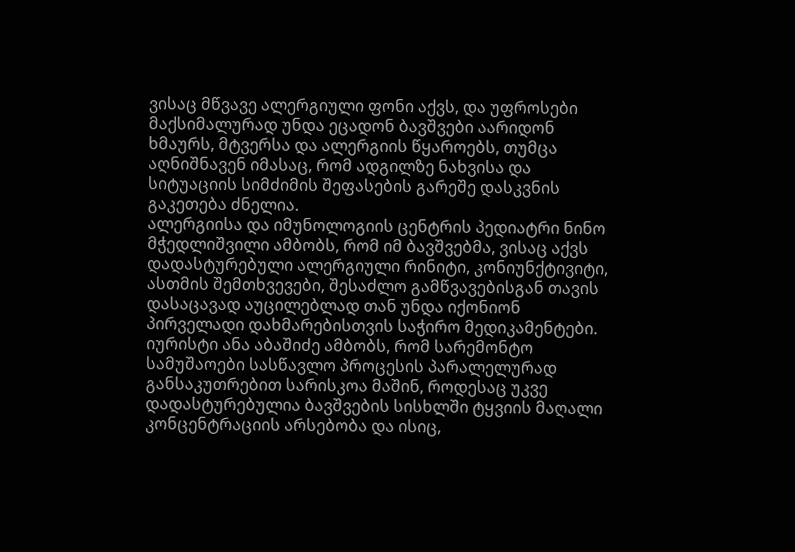ვისაც მწვავე ალერგიული ფონი აქვს, და უფროსები მაქსიმალურად უნდა ეცადონ ბავშვები აარიდონ ხმაურს, მტვერსა და ალერგიის წყაროებს, თუმცა აღნიშნავენ იმასაც, რომ ადგილზე ნახვისა და სიტუაციის სიმძიმის შეფასების გარეშე დასკვნის გაკეთება ძნელია.
ალერგიისა და იმუნოლოგიის ცენტრის პედიატრი ნინო მჭედლიშვილი ამბობს, რომ იმ ბავშვებმა, ვისაც აქვს დადასტურებული ალერგიული რინიტი, კონიუნქტივიტი, ასთმის შემთხვევები, შესაძლო გამწვავებისგან თავის დასაცავად აუცილებლად თან უნდა იქონიონ პირველადი დახმარებისთვის საჭირო მედიკამენტები.
იურისტი ანა აბაშიძე ამბობს, რომ სარემონტო სამუშაოები სასწავლო პროცესის პარალელურად განსაკუთრებით სარისკოა მაშინ, როდესაც უკვე დადასტურებულია ბავშვების სისხლში ტყვიის მაღალი კონცენტრაციის არსებობა და ისიც,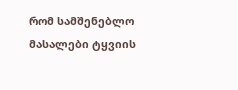რომ სამშენებლო მასალები ტყვიის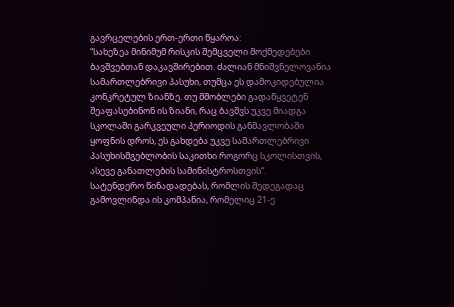გავრცელების ერთ-ერთი წყაროა:
“სახეზეა მინიმუმ რისკის შემცველი მოქმედებები ბავშვებთან დაკავშირებით. ძალიან მნიშვნელოვანია სამართლებრივი პასუხი, თუმცა ეს დამოკიდებულია კონკრეტულ ზიანზე. თუ მშობლები გადაწყვეტენ შეაფასებინონ ის ზიანი, რაც ბავშვს უკვე მიადგა სკოლაში გარკვეული პერიოდის განმავლობაში ყოფნის დროს, ეს გახდება უკვე სამართლებრივი პასუხისმგებლობის საკითხი როგორც სკოლისთვის, ასევე განათლების სამინისტროსთვის“.
სატენდერო წინადადებას, რომლის შედეგადაც გამოვლინდა ის კომპანია, რომელიც 21-ე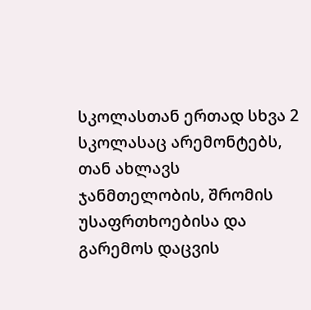სკოლასთან ერთად სხვა 2 სკოლასაც არემონტებს, თან ახლავს ჯანმთელობის, შრომის უსაფრთხოებისა და გარემოს დაცვის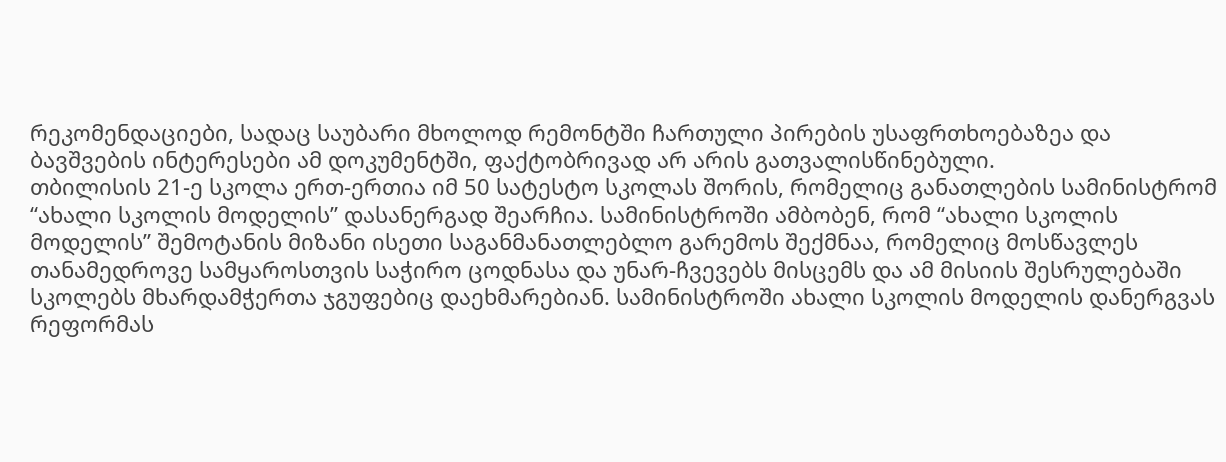რეკომენდაციები, სადაც საუბარი მხოლოდ რემონტში ჩართული პირების უსაფრთხოებაზეა და ბავშვების ინტერესები ამ დოკუმენტში, ფაქტობრივად არ არის გათვალისწინებული.
თბილისის 21-ე სკოლა ერთ-ერთია იმ 50 სატესტო სკოლას შორის, რომელიც განათლების სამინისტრომ “ახალი სკოლის მოდელის” დასანერგად შეარჩია. სამინისტროში ამბობენ, რომ “ახალი სკოლის მოდელის” შემოტანის მიზანი ისეთი საგანმანათლებლო გარემოს შექმნაა, რომელიც მოსწავლეს თანამედროვე სამყაროსთვის საჭირო ცოდნასა და უნარ-ჩვევებს მისცემს და ამ მისიის შესრულებაში სკოლებს მხარდამჭერთა ჯგუფებიც დაეხმარებიან. სამინისტროში ახალი სკოლის მოდელის დანერგვას რეფორმას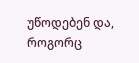უწოდებენ და, როგორც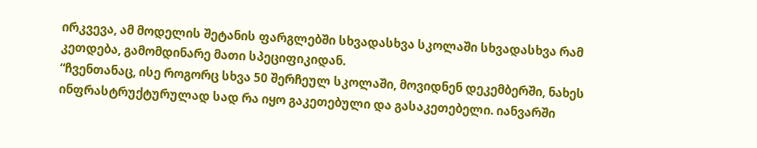ირკვევა, ამ მოდელის შეტანის ფარგლებში სხვადასხვა სკოლაში სხვადასხვა რამ კეთდება, გამომდინარე მათი სპეციფიკიდან.
“ჩვენთანაც, ისე როგორც სხვა 50 შერჩეულ სკოლაში, მოვიდნენ დეკემბერში, ნახეს ინფრასტრუქტურულად სად რა იყო გაკეთებული და გასაკეთებელი. იანვარში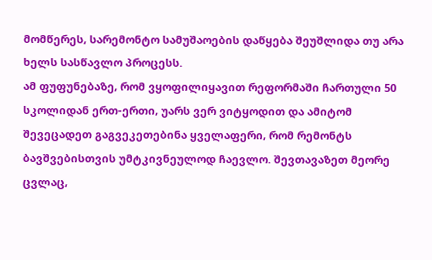მომწერეს, სარემონტო სამუშაოების დაწყება შეუშლიდა თუ არა ხელს სასწავლო პროცესს.
ამ ფუფუნებაზე, რომ ვყოფილიყავით რეფორმაში ჩართული 50 სკოლიდან ერთ-ერთი, უარს ვერ ვიტყოდით და ამიტომ შევეცადეთ გაგვეკეთებინა ყველაფერი, რომ რემონტს ბავშვებისთვის უმტკივნეულოდ ჩაევლო. შევთავაზეთ მეორე ცვლაც,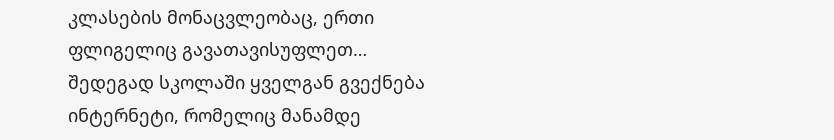კლასების მონაცვლეობაც, ერთი ფლიგელიც გავათავისუფლეთ…
შედეგად სკოლაში ყველგან გვექნება ინტერნეტი, რომელიც მანამდე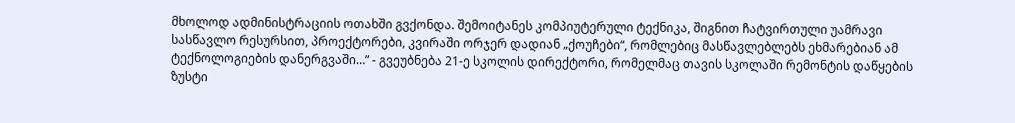მხოლოდ ადმინისტრაციის ოთახში გვქონდა. შემოიტანეს კომპიუტერული ტექნიკა, შიგნით ჩატვირთული უამრავი სასწავლო რესურსით, პროექტორები, კვირაში ორჯერ დადიან „ქოუჩები“, რომლებიც მასწავლებლებს ეხმარებიან ამ ტექნოლოგიების დანერგვაში…” - გვეუბნება 21-ე სკოლის დირექტორი, რომელმაც თავის სკოლაში რემონტის დაწყების ზუსტი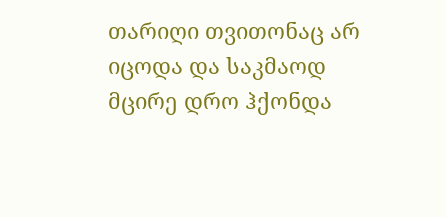თარიღი თვითონაც არ იცოდა და საკმაოდ მცირე დრო ჰქონდა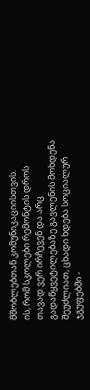მშობლებთან კომუნიკაციისთვის.
ის, რომ სკოლები რემონტის დროს თავად ვერ ირჩევენ და არც გადაწყვეტილებაზე გავლენის მოხდენა შეუძლიათ, ცხადი ხდება სოციალურ ჯგუფებში -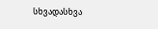სხვადასხვა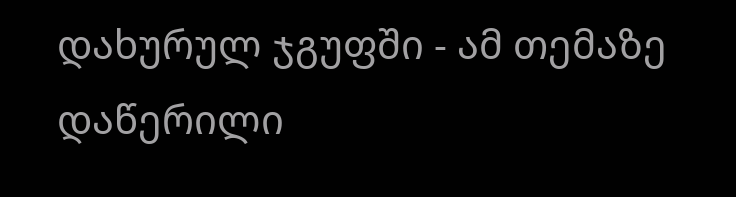დახურულ ჯგუფში - ამ თემაზე დაწერილი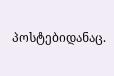პოსტებიდანაც.